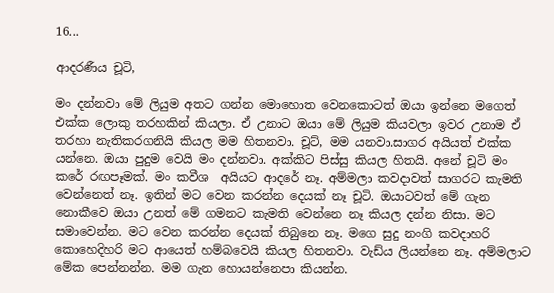16...

ආදරණීය චූටි,

මං දන්නවා මේ ලියුම අතට ගන්න මොහොත වෙනකොටත් ඔයා ඉන්නෙ මගෙත් එක්ක ලොකු තරහකින් කියලා. ඒ උනාට ඔයා මේ ලියුම කියවලා ඉවර උනාම ඒ තරහා නැතිකරගනියි කියල මම හිතනවා. චූට්, මම යනවා.සාගර අයියත් එක්ක යන්නෙ. ඔයා පුදුම වෙයි මං දන්නවා. අක්කිට පිස්සු කියල හිතයි. අනේ චූටි මං කරේ රඟපෑමක්. මං කවීශ  අයියට ආදරේ නෑ. අම්මලා කවදාවත් සාගරට කැමති වෙන්නෙත් නෑ. ඉතින් මට වෙන කරන්න දෙයක් නෑ චූටි. ඔයාටවත් මේ ගැන නොකීවෙ ඔයා උනත් මේ ගමනට කැමති වෙන්නෙ නෑ කියල දන්න නිසා. මට සමාවෙන්න. මට වෙන කරන්න දෙයක් තිබුනෙ නෑ. මගෙ සුදු නංගි කවදාහරි කොහෙදිහරි මට ආයෙත් හම්බවෙයි කියල හිතනවා. වැඩ්ය ලියන්නෙ නෑ. අම්මලාට මේක පෙන්නන්න. මම ගැන හොයන්නෙපා කියන්න.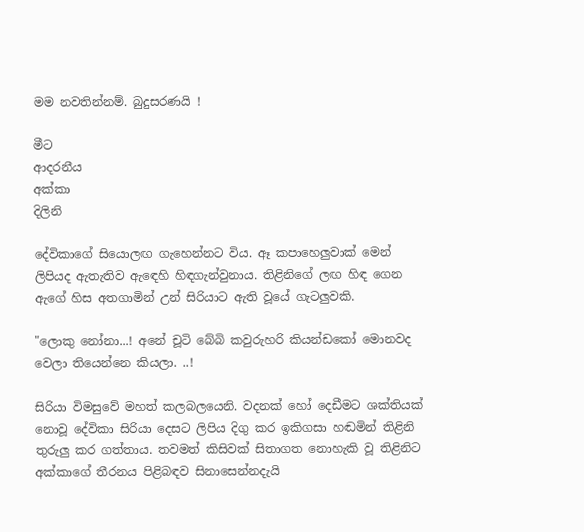මම නවතින්නම්. බුදුසරණයි !

මීට
ආදරනීය
අක්කා
දිලිනි

දේවිකාගේ සියොලඟ ගැහෙන්නට විය. ඈ කපාහෙලුවාක් මෙන් ලිපියද ඇතැතිව ඇඳෙහි හිඳගැන්වුනාය. තිළිනිගේ ලඟ හිඳ ගෙන ඇගේ හිස අතගාමින් උන් සිරියාට ඇති වූයේ ගැටලුවකි.

"ලොකු නෝනා...! අනේ චූටි බේබි කවුරුහරි කියන්ඩකෝ මොනවද වෙලා තියෙන්නෙ කියලා. ..!

සිරියා විමසුවේ මහත් කලබලයෙනි. වදනක් හෝ දෙඩීමට ශක්තියක් නොවූ දේවිකා සිරියා දෙසට ලිපිය දිගු කර ඉකිගසා හඬමින් තිළිනි තුරුලු කර ගත්තාය. තවමත් කිසිවක් සිතාගත නොහැකි වූ තිළිනිට අක්කාගේ තීරනය පිළිබඳව සිනාසෙන්නදැයි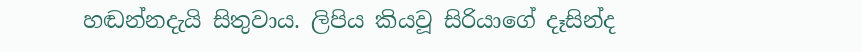හඬන්නදැයි සිතුවාය. ලිපිය කියවූ සිරියාගේ දෑසින්ද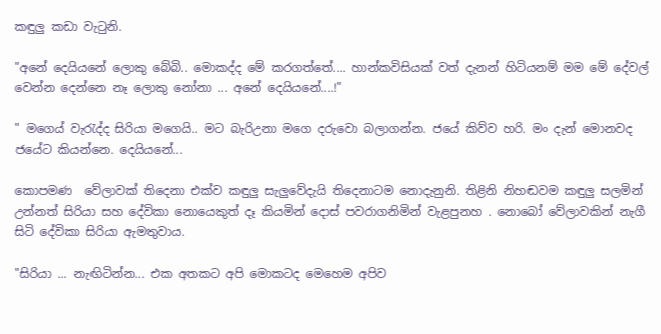කඳුලු කඩා වැටුනි.

"අනේ දෙයියනේ ලොකු බේබි.. මොකද්ද මේ කරගත්තේ.... හාන්කවිසියක් වත් දැනන් හිටියනම් මම මේ දේවල් වෙන්න දෙන්නෙ නෑ ලොකු නෝනා ... අනේ දෙයියනේ....!"

" මගෙය් වැරැද්ද සිරියා මගෙයි.. මට බැරිඋනා මගෙ දරුවො බලාගන්න. ජයේ කිව්ව හරි. මං දැන් මොනවද ජයේට කියන්නෙ. දෙයියනේ...

කොපමණ  වේලාවක් තිදෙනා එක්ව කඳුලු සැලුවේදැයි තිදෙනාටම නොදැනුනි. තිළිනි නිහඬවම කඳුලු සලමින් උන්නත් සිරියා සහ දේවිකා නොයෙකුත් දෑ කියමින් දොස් පවරාගනිමින් වැළපුනහ . නොබෝ වේලාවකින් නැගී සිටි දේවිකා සිරියා ඇමතුවාය.

"සිරියා ... නැඟිටින්න... එක අතකට අපි මොකටද මෙහෙම අපිව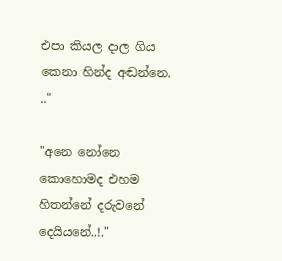එපා කියල දාල ගිය කෙනා හින්ද අඬන්නෙ. .."

"අනෙ නෝනෙ කොහොමද එහම හිතන්නේ දරුවනේ  දෙයියනේ..!."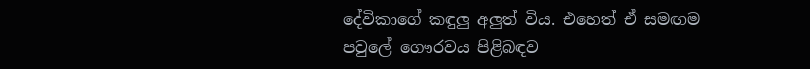දේවිකාගේ කඳුලු අලුත් විය. එහෙත් ඒ සමඟම පවුලේ ගෞරවය පිළිබඳව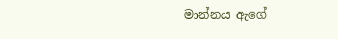මාන්නය ඇගේ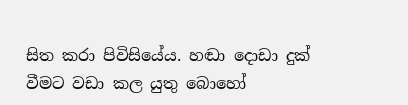සිත කරා පිවිසියේය. හඬා දොඩා දුක් වීමට වඩා කල යුතු බොහෝ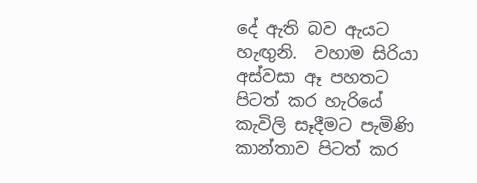දේ ඇති බව ඇයට හැඟුනි.  වහාම සිරියා අස්වසා ඈ පහතට පිටත් කර හැරියේ කැවිලි සෑදීමට පැමිණි කාන්තාව පිටත් කර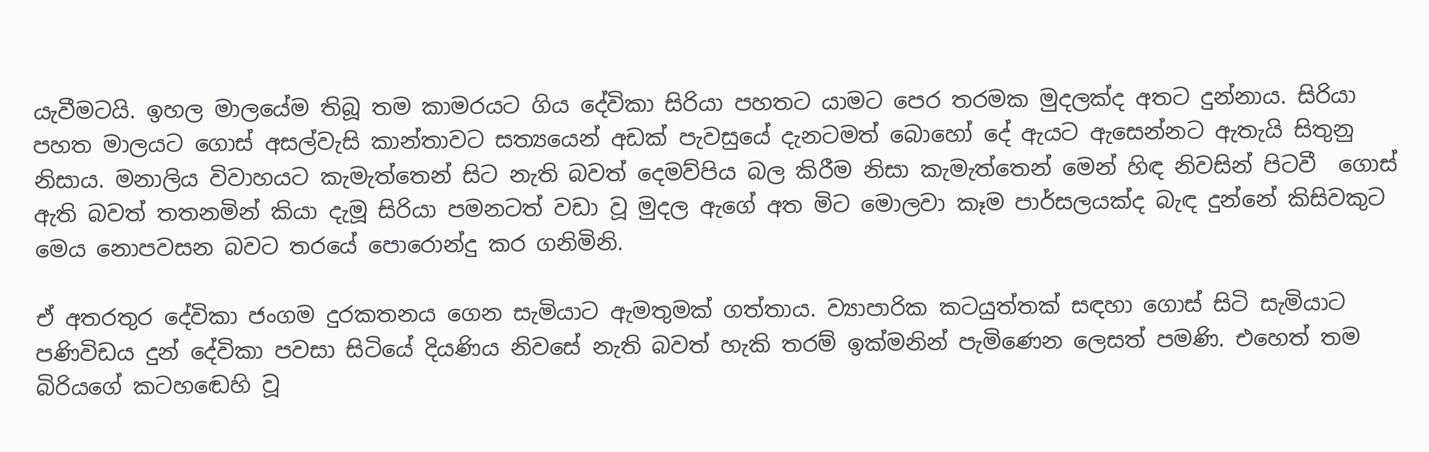යැවීමටයි. ඉහල මාලයේම තිබූ තම කාමරයට ගිය දේවිකා සිරියා පහතට යාමට පෙර තරමක මුදලක්ද අතට දුන්නාය. සිරියා පහත මාලයට ගොස් අසල්වැසි කාන්තාවට සත්‍යයෙන් අඩක් පැවසුයේ දැනටමත් බොහෝ දේ ඇයට ඇසෙන්නට ඇතැයි සිතුනු නිසාය. මනාලිය විවාහයට කැමැත්තෙන් සිට නැති බවත් දෙමව්පිය බල කිරීම නිසා කැමැත්තෙන් මෙන් හිඳ නිවසින් පිටවී  ගොස් ඇති බවත් තතනමින් කියා දැමූ සිරියා පමනටත් වඩා වූ මුදල ඇගේ අත මිට මොලවා කෑම පාර්සලයක්ද බැඳ දුන්නේ කිසිවකුට මෙය නොපවසන බවට තරයේ පොරොන්දු කර ගනිමිනි.

ඒ අතරතුර දේවිකා ජංගම දුරකතනය ගෙන සැමියාට ඇමතුමක් ගත්තාය. ව්‍යාපාරික කටයුත්තක් සඳහා ගොස් සිටි සැමියාට පණිවිඩය දුන් දේවිකා පවසා සිටියේ දියණිය නිවසේ නැති බවත් හැකි තරම් ඉක්මනින් පැමිණෙන ලෙසත් පමණි. එහෙත් තම බිරියගේ කටහඬෙහි වූ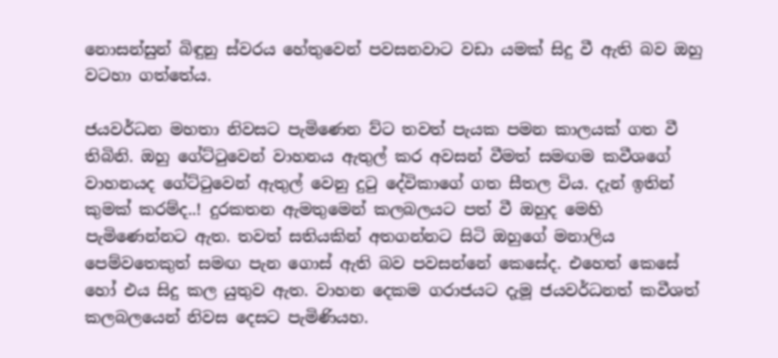නොසන්සුන් බිඳුනු ස්වරය හේතුවෙන් පවසනවාට වඩා යමක් සිදු වී ඇති බව ඔහු වටහා ගත්තේය.

ජයවර්ධන මහතා නිවසට පැමිණෙන ව්ට තවත් පැයක පමන කාලයක් ගත වී තිබිනි. ඔහු ගේට්ටුවෙන් වාහනය ඇතුල් කර අවසන් වීමත් සමඟම කවීශගේ වාහනයද ගේට්ටුවෙන් ඇතුල් වෙනු දුටු දේවිකාගේ ගත සීතල විය. දැන් ඉතින් කුමක් කරම්ද..! දුරකතන ඇමතුමෙන් කලබලයට පත් වී ඔහුද මෙහි පැමිණෙන්නට ඇත. තවත් සතියකින් අතගන්නට සිටි ඔහුගේ මනාලිය පෙම්වතෙකුත් සමඟ පැන ගොස් ඇති බව පවසන්නේ කෙසේද. එහෙත් කෙසේ හෝ එය සිදු කල යුතුව ඇත. වාහන දෙකම ගරාජයට දැමූ ජයවර්ධනත් කවීශත් කලබලයෙන් නිවස දෙසට පැමිණියහ.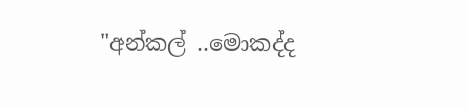"අන්කල් ..මොකද්ද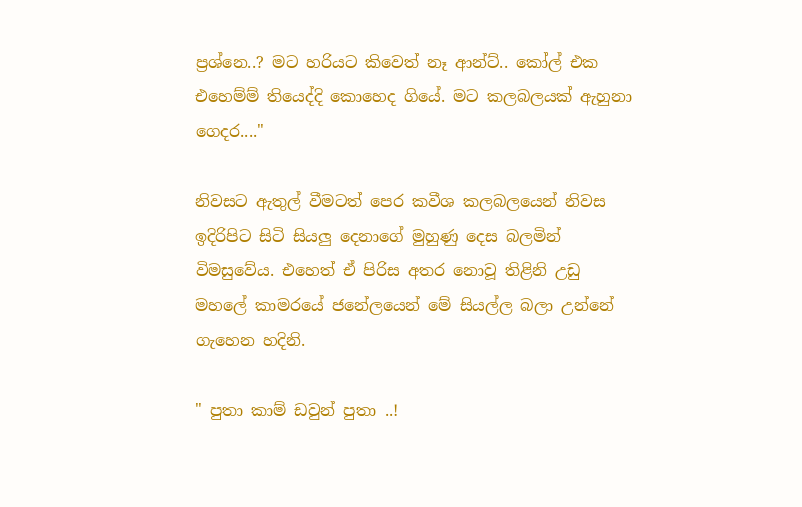ප්‍රශ්නෙ..? මට හරියට කිවෙත් නෑ ආන්ට්.. කෝල් එක එහෙම්ම් තියෙද්දි කොහෙද ගියේ. මට කලබලයක් ඇහුනා ගෙදර...."

නිවසට ඇතුල් වීමටත් පෙර කවීශ කලබලයෙන් නිවස ඉදිරිපිට සිටි සියලු දෙනාගේ මුහුණු දෙස බලමින් විමසුවේය. එහෙත් ඒ පිරිස අතර නොවූ තිළිනි උඩු මහලේ කාමරයේ ජනේලයෙන් මේ සියල්ල බලා උන්නේ ගැහෙන හදිනි.

" පුතා කාම් ඩවුන් පුතා ..!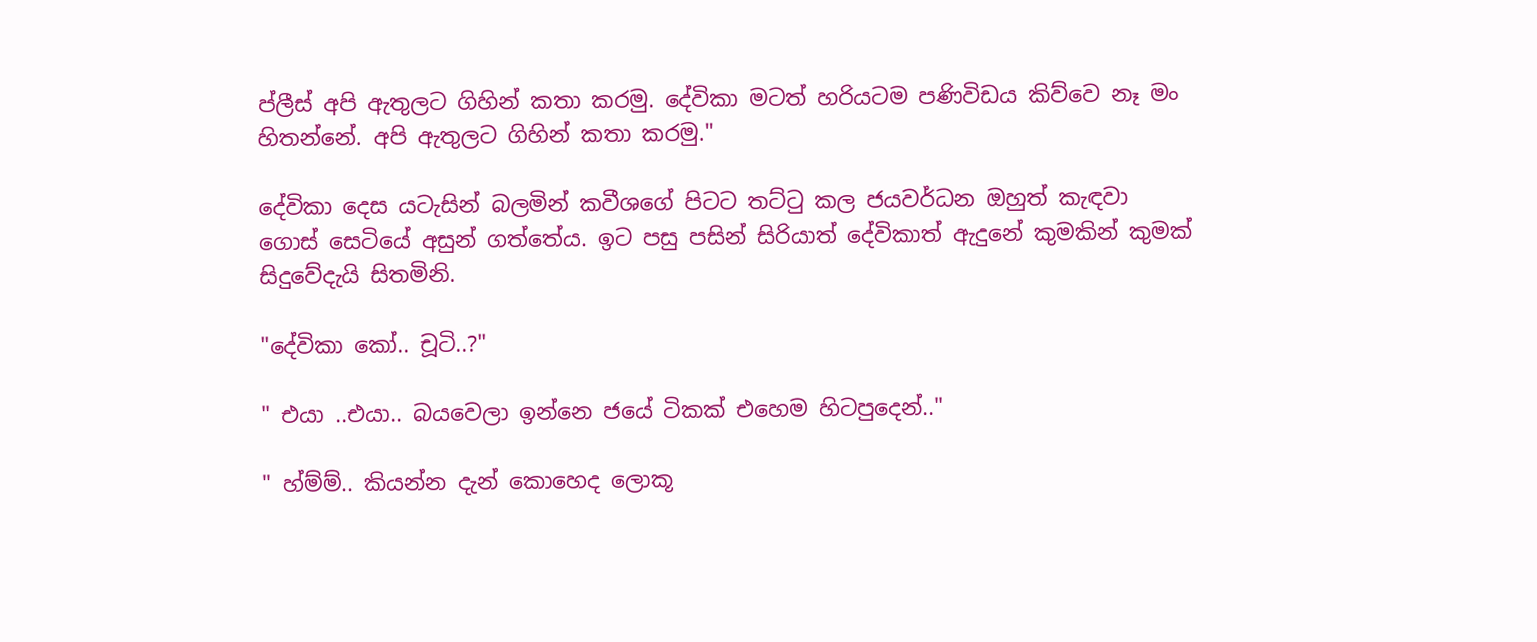ප්ලීස් අපි ඇතුලට ගිහින් කතා කරමු. දේවිකා මටත් හරියටම පණිවිඩය කිව්වෙ නෑ මං හිතන්නේ. අපි ඇතුලට ගිහින් කතා කරමු."

දේවිකා දෙස යටැසින් බලමින් කවීශගේ පිටට තට්ටු කල ජයවර්ධන ඔහුත් කැඳවා ගොස් සෙටියේ අසුන් ගත්තේය. ඉට පසු පසින් සිරියාත් දේවිකාත් ඇදුනේ කුමකින් කුමක් සිදුවේදැයි සිතමිනි.

"දේවිකා කෝ.. චූටි..?"

" එයා ..එයා.. බයවෙලා ඉන්නෙ ජයේ ටිකක් එහෙම හිටපුදෙන්.."

" හ්ම්ම්.. කියන්න දැන් කොහෙද ලොකූ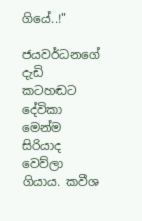ගියේ..!"

ජයවර්ධනගේ දැඩි කටහඬට දේවිකා මෙන්ම සිරියාද වෙව්ලා ගියාය. කවීශ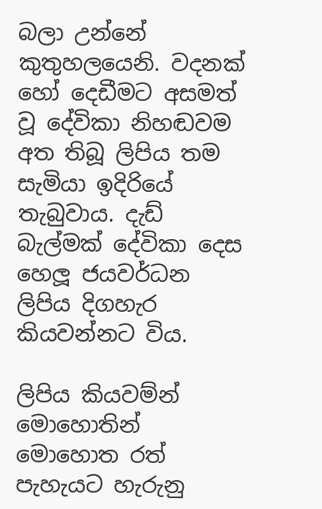බලා උන්නේ කුතුහලයෙනි. වදනක් හෝ දෙඩීමට අසමත් වූ දේවිකා නිහඬවම අත තිබූ ලිපිය තම සැමියා ඉදිරියේ තැබුවාය. දැඩ් බැල්මක් දේවිකා දෙස හෙලූ ජයවර්ධන ලිපිය දිගහැර කියවන්නට විය.

ලිපිය කියවම්න් මොහොතින් මොහොත රත් පැහැයට හැරුනු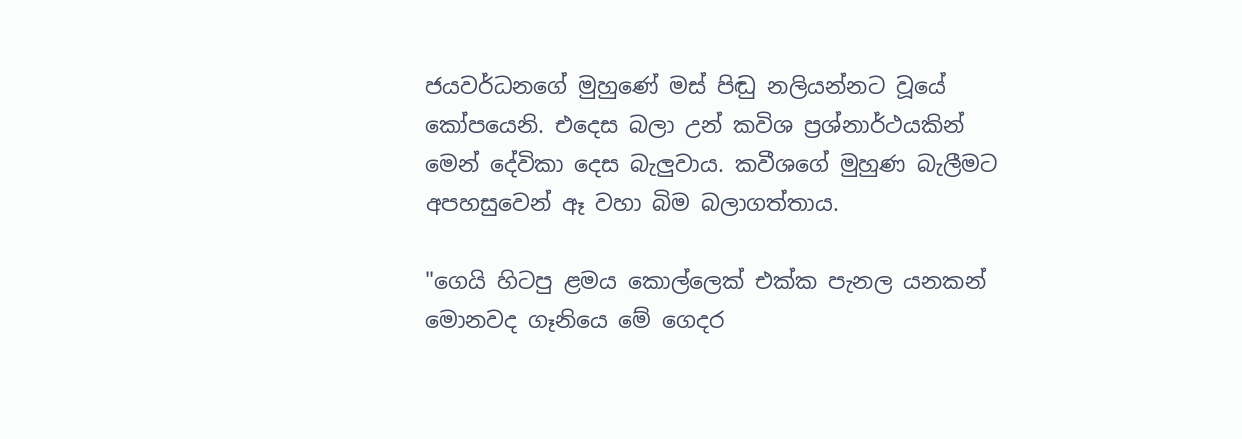ජයවර්ධනගේ මුහුණේ මස් පිඬු නලියන්නට වූයේ කෝපයෙනි. එදෙස බලා උන් කවිශ ප්‍රශ්නාර්ථයකින් මෙන් දේවිකා දෙස බැලුවාය. කවීශගේ මුහුණ බැලීමට අපහසුවෙන් ඈ වහා බිම බලාගත්තාය.

"ගෙයි හිටපු ළමය කොල්ලෙක් එක්ක පැනල යනකන් මොනවද ගෑනියෙ මේ ගෙදර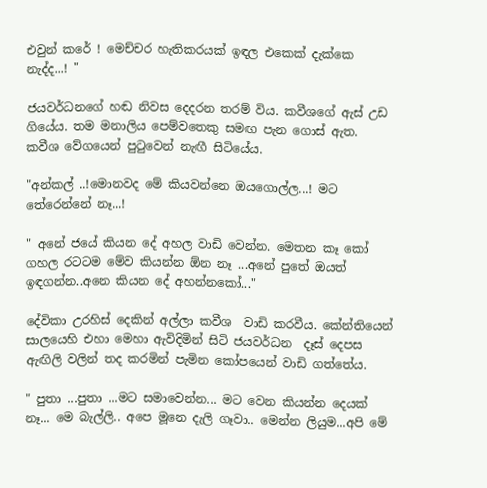එවුන් කරේ ! මෙච්චර හැතිකරයක් ඉඳල එකෙක් දැක්කෙ නැද්ද...! "

ජයවර්ධනගේ හඬ නිවස දෙදරන තරම් විය. කවීශගේ ඇස් උඩ ගියේය. තම මනාලිය පෙම්වතෙකු සමඟ පැන ගොස් ඇත. කවීශ වේගයෙන් පුටුවෙන් නැඟී සිටියේය.

"අන්කල් ..!මොනවද මේ කියවන්නෙ ඔයගොල්ල...! මට තේරෙන්නේ නෑ...!

" අනේ ජයේ කියන දේ අහල වාඩි වෙන්න. මෙතන කෑ කෝ ගහල රටටම මේව කියන්න ඕන නෑ ...අනේ පුතේ ඔයත් ඉඳගන්න..අනෙ කියන දේ අහන්නකෝ..."

දේවිකා උරහිස් දෙකින් අල්ලා කවීශ  වාඩි කරවීය. කේන්තියෙන් සාලයෙහි එහා මෙහා ඇවිදිමින් සිටි ජයවර්ධන  දෑස් දෙපස ඇඟිලි වලින් තද කරමින් පැමින කෝපයෙන් වාඩි ගත්තේය.

" පුතා ...පුතා ...මට සමාවෙන්න... මට වෙන කියන්න දෙයක් නෑ... මෙ බැල්ලි.. අපෙ මූනෙ දැලි ගෑවා.. මෙන්න ලියුම...අපි මේ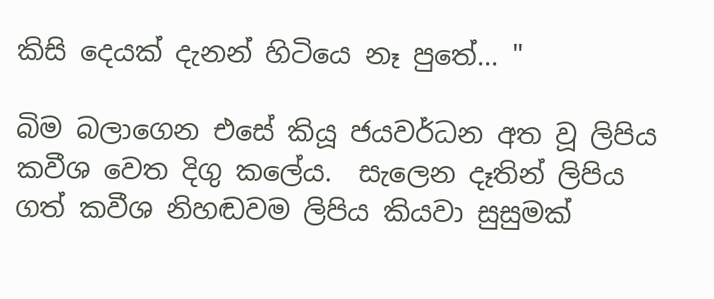කිසි දෙයක් දැනන් හිටියෙ නෑ පුතේ... "

බිම බලාගෙන එසේ කියූ ජයවර්ධන අත වූ ලිපිය කවීශ වෙත දිගු කලේය.  සැලෙන දෑතින් ලිපිය ගත් කවීශ නිහඬවම ලිපිය කියවා සුසුමක්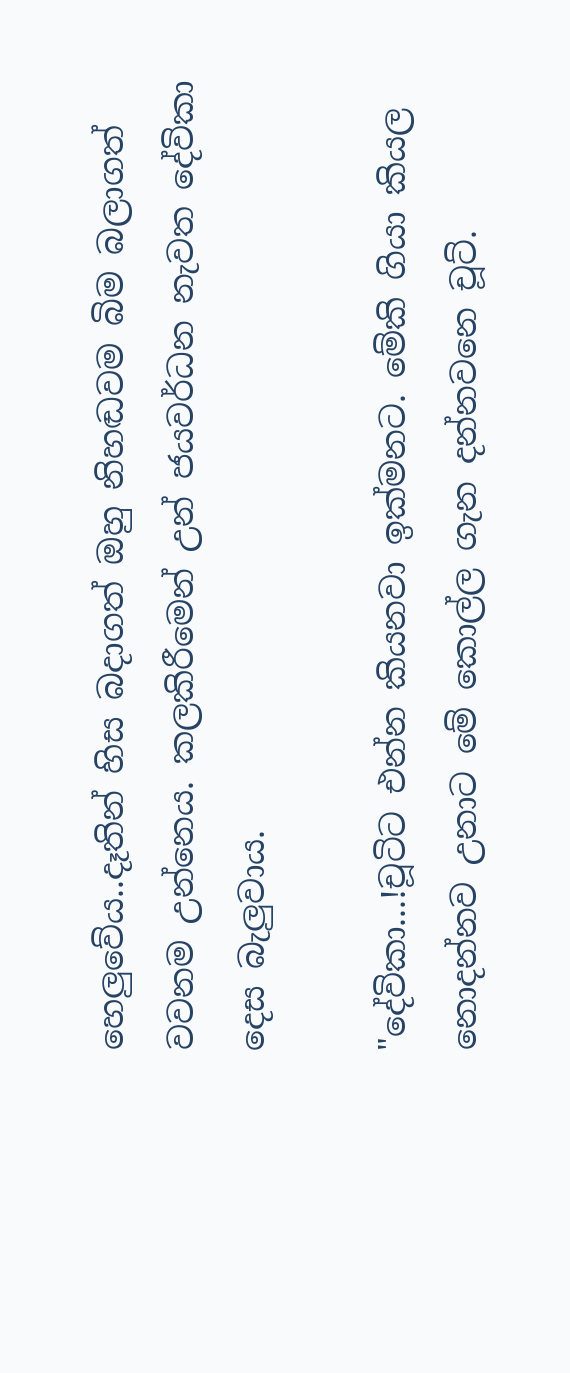හෙලුවේය..දෑතින් හිස බදාගත් ඔහු නිහඬවම බිම බලාගත් වවනම උන්නෙය. කලකිරීමෙන් උන් ජයවර්ධන නැවත දේවිකා දෙස බැලුවාය.

"දේවිකා...!චූටිට එන්න කියනවා ඉක්මනට. මේකි ගියා කියල නොදන්නව උනාට මේ කොල්ල ගැන දන්නවනෙ චූට්.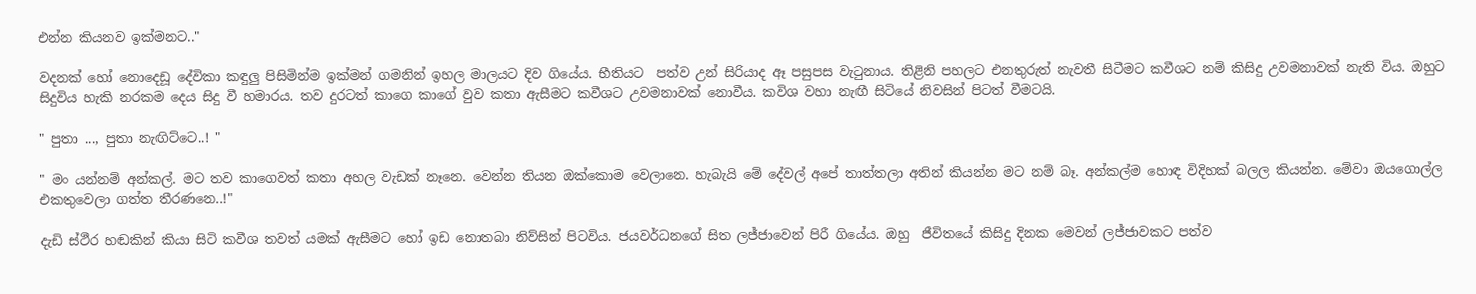එන්න කියනව ඉක්මනට.."

වදනක් හෝ නොදෙඩූ දේවිකා කඳුලු පිසිමින්ම ඉක්මන් ගමනින් ඉහල මාලයට දිව ගියේය. භීතියට  පත්ව උන් සිරියාද ඈ පසුපස වැටුනාය. තිළිනි පහලට එනතුරුත් නැවතී සිටීමට කවීශට නම් කිසිදු උවමනාවක් නැති විය. ඔහුට සිදුවිය හැකි නරකම දෙය සිදු වී හමාරය. තව දුරටත් කාගෙ කාගේ වුව කතා ඇසීමට කවීශට උවමනාවක් නොවීය. කවිශ වහා නැඟී සිටියේ නිවසින් පිටත් වීමටයි.

" පුතා ..., පුතා නැඟිට්ටෙ..! "

" මං යන්නම් අන්කල්. මට තව කාගෙවත් කතා අහල වැඩක් නෑනෙ. වෙන්න තියන ඔක්කොම වෙලානෙ. හැබැයි මේ දේවල් අපේ තාත්තලා අතින් කියන්න මට නම් බෑ. අන්කල්ම හොඳ විදිහක් බලල කියන්න. මේවා ඔයගොල්ල එකතුවෙලා ගත්ත තීරණනෙ..!"

දැඩි ස්ථීර හඬකින් කියා සිටි කවීශ තවත් යමක් ඇසීමට හෝ ඉඩ නොතබා නිව්සින් පිටවිය. ජයවර්ධනගේ සිත ලජ්ජාවෙන් පිරී ගියේය. ඔහු  ජීවිතයේ කිසිදු දිනක මෙවන් ලජ්ජාවකට පත්ව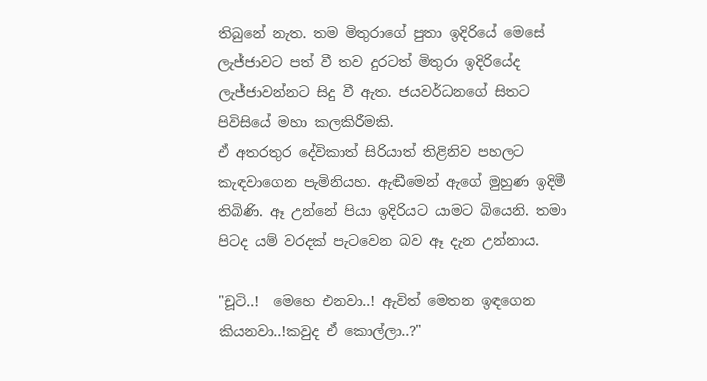තිබුනේ නැත. තම මිතුරාගේ පුතා ඉදිරියේ මෙසේ ලැජ්ජාවට පත් වී තව දුරටත් මිතුරා ඉදිරියේද ලැජ්ජාවන්නට සිදු වී ඇත. ජයවර්ධනගේ සිතට පිවිසියේ මහා කලකිරීමකි.
ඒ අතරතුර දේවිකාත් සිරියාත් තිළිනිව පහලට කැඳවාගෙන පැමිනියහ. ඇඬීමෙන් ඇගේ මුහුණ ඉදිමී තිබිණි. ඈ උන්නේ පියා ඉදිරියට යාමට බියෙනි. තමා පිටද යම් වරදක් පැටවෙන බව ඈ දැන උන්නාය.

"චූටි..!  මෙහෙ එනවා..! ඇවිත් මෙතන ඉඳගෙන කියනවා..!කවුද ඒ කොල්ලා..?"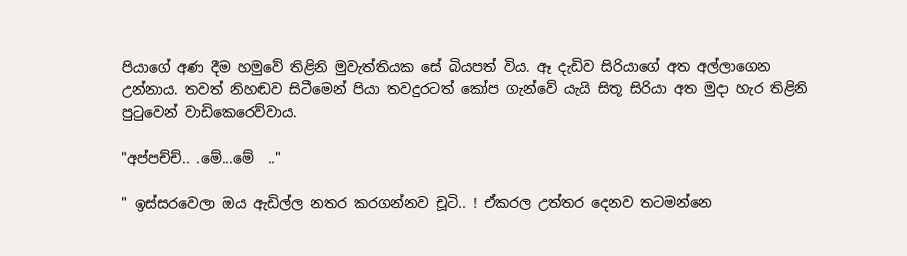පියාගේ අණ දීම හමුවේ තිළිනි මුවැත්තියක සේ බියපත් විය. ඈ දැඩිව සිරියාගේ අත අල්ලාගෙන උන්නාය. තවත් නිහඬව සිටීමෙන් පියා තවදුරටත් කෝප ගැන්වේ යැයි සිතූ සිරියා අත මුදා හැර තිළිනි පුටුවෙන් වාඩිකෙරෙව්වාය.

"අප්පච්ච්.. .මේ...මේ  .."

" ඉස්සරවෙලා ඔය ඇඩිල්ල නතර කරගන්නව චූටි.. ! ඒකරල උත්තර දෙනව තටමන්නෙ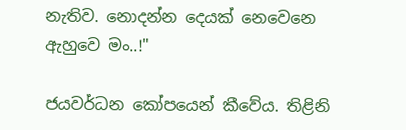නැතිව. නොදන්න දෙයක් නෙවෙනෙ ඇහුවෙ මං..!"

ජයවර්ධන කෝපයෙන් කීවේය. තිළිනි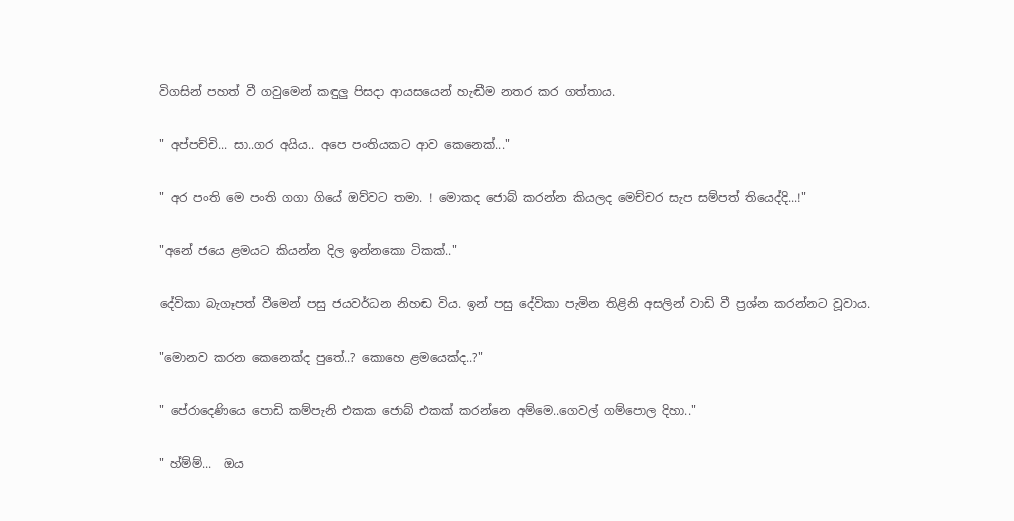විගසින් පහත් වී ගවුමෙන් කඳුලු පිසදා ආයසයෙන් හැඬීම නතර කර ගත්තාය.

" අප්පච්චි... සා..ගර අයිය.. අපෙ පංතියකට ආව කෙනෙක්..."

" අර පංති මෙ පංති ගගා ගියේ ඔව්වට තමා. ! මොකද ජොබ් කරන්න කියලද මෙච්චර සැප සම්පත් තියෙද්දි...!"

"අනේ ජයෙ ළමයට කියන්න දිල ඉන්නකො ටිකක්.."

දේවිකා බැගෑපත් වීමෙන් පසු ජයවර්ධන නිහඬ විය. ඉන් පසු දේවිකා පැමින තිළිනි අසලින් වාඩි වී ප්‍රශ්න කරන්නට වූවාය.

"මොනව කරන කෙනෙක්ද පුතේ..? කොහෙ ළමයෙක්ද..?"

" පේරාදෙණියෙ පොඩි කම්පැනි එකක ජොබ් එකක් කරන්නෙ අම්මෙ..ගෙවල් ගම්පොල දිහා.."

" හ්ම්ම්...  ඔය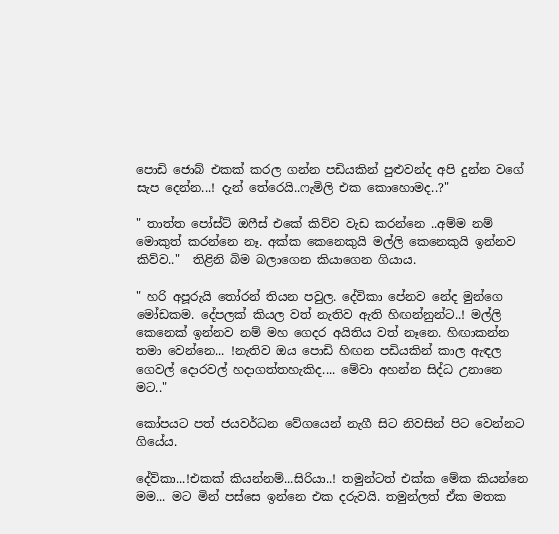පොඩි ජොබ් එකක් කරල ගන්න පඩියකින් පුළුවන්ද අපි දුන්න වගේ සැප දෙන්න...! දැන් තේරෙයි..ෆැමිලි එක කොහොමද..?"

" තාත්ත පෝස්ට් ඔෆීස් එකේ කිව්ව වැඩ කරන්නෙ ..අම්ම නම් මොකුත් කරන්නෙ නෑ. අක්ක කෙනෙකුයි මල්ලි කෙනෙකුයි ඉන්නව කිව්ව.."  තිළිනි බිම බලාගෙන කියාගෙන ගියාය.

" හරි අපූරුයි තෝරන් තියන පවුල. දේවිකා පේනව නේද මුන්ගෙ මෝඩකම. දේපලක් කියල වත් නැතිව ඇති හිඟන්නුන්ට..! මල්ලි කෙනෙක් ඉන්නව නම් මහ ගෙදර අයිතිය වත් නෑනෙ. හිඟාකන්න තමා වෙන්නෙ... !නැතිව ඔය පොඩි හිඟන පඩියකින් කාල ඇඳල ගෙවල් දොරවල් හදාගත්තහැකිද.... මේවා අහන්න සිද්ධ උනානෙ මට.."

කෝපයට පත් ජයවර්ධන වේගයෙන් නැගී සිට නිවසින් පිට වෙන්නට ගියේය.

දේව්කා...!එකක් කියන්නම්...සිරියා..! තමුන්ටත් එක්ක මේක කියන්නෙ මම... මට මින් පස්සෙ ඉන්නෙ එක දරුවයි. තමුන්ලත් ඒක මතක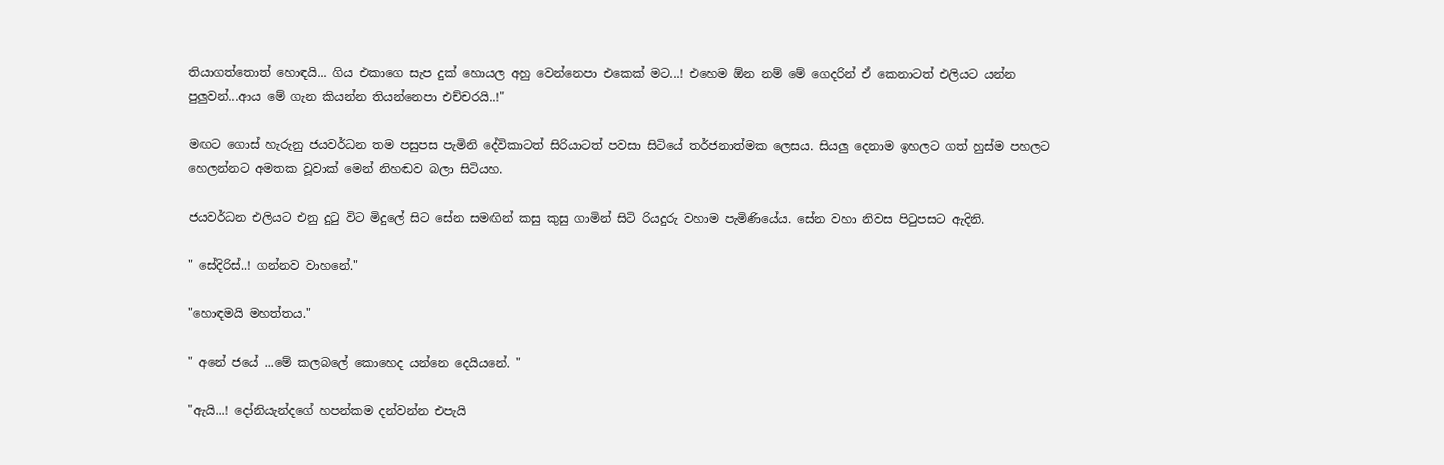තියාගත්තොත් හොඳයි... ගිය එකාගෙ සැප දුක් හොයල අහු වෙන්නෙපා එකෙක් මට...! එහෙම ඕන නම් මේ ගෙදරින් ඒ කෙනාටත් එලියට යන්න පුලුවන්...ආය මේ ගැන කියන්න තියන්නෙපා එච්චරයි..!"

මඟට ගොස් හැරුනු ජයවර්ධන තම පසුපස පැමිනි දේවිකාටත් සිරියාටත් පවසා සිටියේ තර්ජනාත්මක ලෙසය. සියලු දෙනාම ඉහලට ගත් හුස්ම පහලට හෙලන්නට අමතක වූවාක් මෙන් නිහඬව බලා සිටියහ.

ජයවර්ධන එලියට එනු දුටු විට මිදුලේ සිට සේන සමඟින් කසු කුසු ගාමින් සිටි රියදුරු වහාම පැමිණියේය. සේන වහා නිවස පිටුපසට ඇදිනි.

" සේදිරිස්..! ගන්නව වාහනේ."

"හොඳමයි මහත්තය."

" අනේ ජයේ ...මේ කලබලේ කොහෙද යන්නෙ දෙයියනේ. "

"ඇයි...! දෝනියැන්දගේ හපන්කම දන්වන්න එපැයි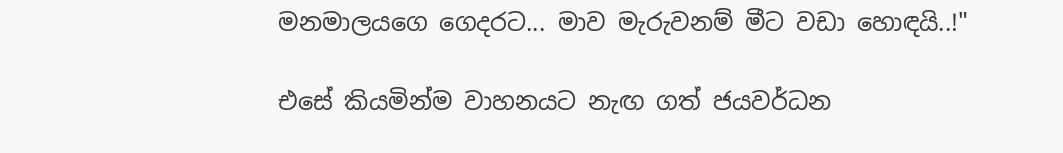මනමාලයගෙ ගෙදරට... මාව මැරුවනම් මීට වඩා හොඳයි..!"

එසේ කියමින්ම වාහනයට නැඟ ගත් ජයවර්ධන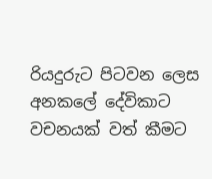රියදුරුට පිටවන ලෙස අනකලේ දේවිකාට වචනයක් වත් කීමට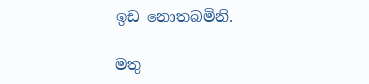ඉඩ නොතබමිනි.

මතු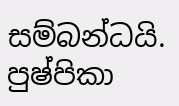සම්බන්ධයි.
පුෂ්පිකා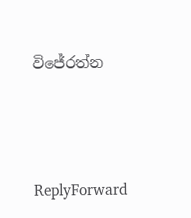විජේරත්න




ReplyForward